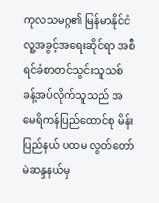ကုလသမဂ္ဂ၏ မြန်မာနိုင်ငံ လူ့အခွင့်အရေးဆိုင်ရာ အစီရင်ခံစာတင်သွင်းသူသစ် ခန့်အပ်လိုက်သူသည် အမေရိကန်ပြည်ထောင်စု မိန်းပြည်နယ် ပထမ လွတ်တော်မဲဆန္ဒနယ်မှ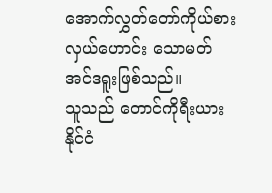အောက်လွှတ်တော်ကိုယ်စားလှယ်ဟောင်း သောမတ် အင်ဒရူးဖြစ်သည်။
သူသည် တောင်ကိုရီးယားနိုင်ငံ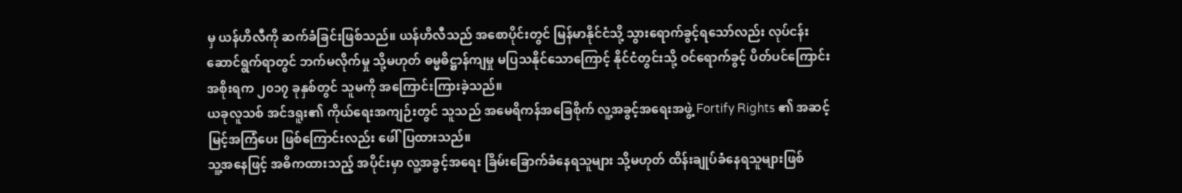မှ ယန်ဟိလီကို ဆက်ခံခြင်းဖြစ်သည်။ ယန်ဟိလီသည် အစောပိုင်းတွင် မြန်မာနိုင်ငံသို့ သွားရောက်ခွင့်ရသော်လည်း လုပ်ငန်းဆောင်ရွက်ရာတွင် ဘက်မလိုက်မှု သို့မဟုတ် ဓမ္မဓိဋ္ဌာန်ကျမှု မပြသနိုင်သောကြောင့် နိုင်ငံတွင်းသို့ ဝင်ရောက်ခွင့် ပိတ်ပင်ကြောင်း အစိုးရက ၂၀၁၇ ခုနှစ်တွင် သူမကို အကြောင်းကြားခဲ့သည်။
ယခုလူသစ် အင်ဒရူး၏ ကိုယ်ရေးအကျဉ်းတွင် သူသည် အမေရိကန်အခြေစိုက် လူ့အခွင့်အရေးအဖွဲ့ Fortify Rights ၏ အဆင့်မြင့်အကြံပေး ဖြစ်ကြောင်းလည်း ဖေါ်ပြထားသည်။
သူ့အနေဖြင့် အဓိကထားသည့် အပိုင်းမှာ လူ့အခွင့်အရေး ခြိမ်းခြောက်ခံနေရသူများ သို့မဟုတ် ထိန်းချုပ်ခံနေရသူများဖြစ်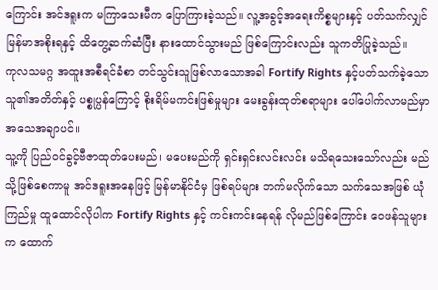ကြောင်း အင်ဒရူးက မကြာသေးမီက ပြောကြားခဲ့သည်။ လူ့အခွင့်အရေးကိစ္စများနှင့် ပတ်သက်လျှင် မြန်မာအစိုးရနှင့် ထိတွေ့ဆက်ဆံပြီး နားထောင်သွားမည် ဖြစ်ကြောင်းလည်း သူကတိပြုခဲ့သည်။
ကုလသမဂ္ဂ အထူးအစီရင်ခံစာ တင်သွင်းသူဖြစ်လာသောအခါ Fortify Rights နှင့်ပတ်သက်ခဲ့သော သူ၏အတိတ်နှင့် ပစ္စုပ္ပန်ကြောင့် စိုးရိမ်မကင်းဖြစ်မှုများ မေးခွန်းထုတ်စရာများ ပေါ်ပေါက်လာမည်မှာ အသေအချာပင်။
သူ့ကို ပြည်ဝင်ခွင့်ဗီဇာထုတ်ပေးမည်၊ မပေးမည်ကို ရှင်းရှင်းလင်းလင်း မသိရသေးသော်လည်း မည်သို့ဖြစ်စေကာမူ အင်ဒရူးအနေဖြင့် မြန်မာနိုင်ငံမှ ဖြစ်ရပ်များ ဘက်မလိုက်သော သက်သေအဖြစ် ယုံကြည်မှု ထူထောင်လိုပါက Fortify Rights နှင့် ကင်းကင်းနေရန် လိုမည်ဖြစ်ကြောင်း ဝေဖန်သူများက ထောက်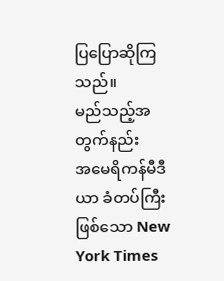ပြပြောဆိုကြသည်။
မည်သည့်အတွက်နည်း
အမေရိကန်မီဒီယာ ခံတပ်ကြီးဖြစ်သော New York Times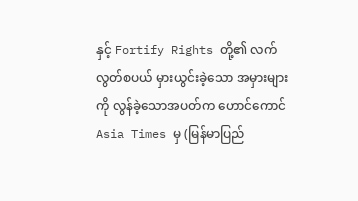နှင့် Fortify Rights တို့၏ လက်လွတ်စပယ် မှားယွင်းခဲ့သော အမှားများကို လွန်ခဲ့သောအပတ်က ဟောင်ကောင် Asia Times မှ (မြန်မာပြည်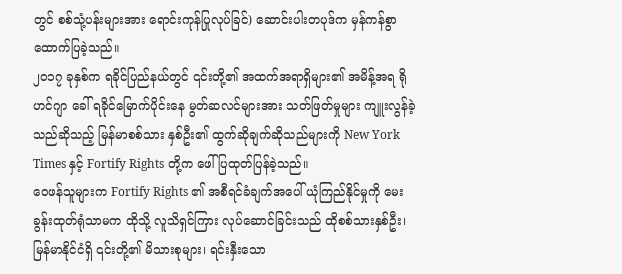တွင် စစ်သုံ့ပန်းများအား ရောင်းကုန်ပြုလုပ်ခြင်) ဆောင်းပါးတပုဒ်က မှန်ကန်စွာ ထောက်ပြခဲ့သည်။
၂၀၁၇ ခုနှစ်က ရခိုင်ပြည်နယ်တွင် ၎င်းတို့၏ အထက်အရာရှိများ၏ အမိန့်အရ ရိုဟင်ဂျာ ခေါ် ရခိုင်မြောက်ပိုင်းနေ မွတ်ဆလင်များအား သတ်ဖြတ်မှုများ ကျူးလွန်ခဲ့သည်ဆိုသည့် မြန်မာစစ်သား နှစ်ဦး၏ ထွက်ဆိုချက်ဆိုသည်များကို New York Times နှင့် Fortify Rights တို့က ဖေါ်ပြထုတ်ပြန်ခဲ့သည်။
ဝေဖန်သူများက Fortify Rights ၏ အစီရင်ခံချက်အပေါ် ယုံကြည်နိုင်မှုကို မေးခွန်းထုတ်ရုံသာမက ထိုသို့ လူသိရှင်ကြား လုပ်ဆောင်ခြင်းသည် ထိုစစ်သားနှစ်ဦး၊ မြန်မာနိုင်ငံရှိ ၎င်းတို့၏ မိသားစုများ၊ ရင်းနှီးသော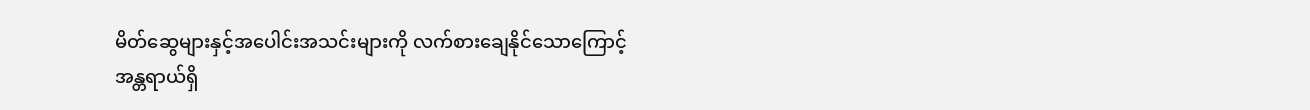မိတ်ဆွေများနှင့်အပေါင်းအသင်းများကို လက်စားချေနိုင်သောကြောင့် အန္တရာယ်ရှိ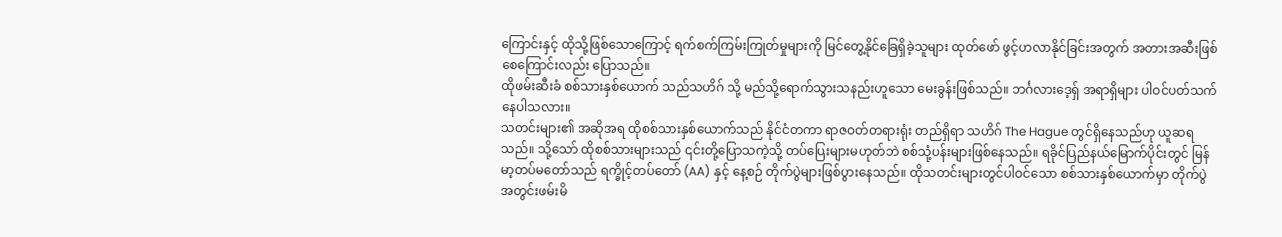ကြောင်းနှင့် ထိုသို့ဖြစ်သောကြောင့် ရက်စက်ကြမ်းကြုတ်မှုများကို မြင်တွေ့နိုင်ခြေရှိခဲ့သူများ ထုတ်ဖော် ဖွင့်ဟလာနိုင်ခြင်းအတွက် အတားအဆီးဖြစ်စေကြောင်းလည်း ပြောသည်။
ထိုဖမ်းဆီးခံ စစ်သားနှစ်ယောက် သည်သဟိဂ် သို့ မည်သို့ရောက်သွားသနည်းဟူသော မေးခွန်းဖြစ်သည်။ ဘင်္ဂလားဒေ့ရှ် အရာရှိများ ပါဝင်ပတ်သက်နေပါသလား။
သတင်းများ၏ အဆိုအရ ထိုစစ်သားနှစ်ယောက်သည် နိုင်ငံတကာ ရာဇဝတ်တရားရုံး တည်ရှိရာ သဟိဂ် The Hague တွင်ရှိနေသည်ဟု ယူဆရသည်။ သို့သော် ထိုစစ်သားများသည် ၎င်းတို့ပြောသကဲ့သို့ တပ်ပြေးများမဟုတ်ဘဲ စစ်သုံ့ပန်းများဖြစ်နေသည်။ ရခိုင်ပြည်နယ်မြောက်ပိုင်းတွင် မြန်မာ့တပ်မတော်သည် ရက္ခိုင့်တပ်တော် (AA) နှင့် နေ့စဉ် တိုက်ပွဲများဖြစ်ပွားနေသည်။ ထိုသတင်းများတွင်ပါဝင်သော စစ်သားနှစ်ယောက်မှာ တိုက်ပွဲအတွင်းဖမ်းမိ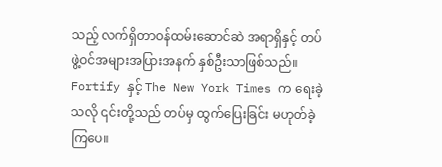သည့် လက်ရှိတာဝန်ထမ်းဆောင်ဆဲ အရာရှိနှင့် တပ်ဖွဲ့ဝင်အများအပြားအနက် နှစ်ဦးသာဖြစ်သည်။ Fortify နှင့် The New York Times က ရေးခဲ့သလို ၎င်းတို့သည် တပ်မှ ထွက်ပြေးခြင်း မဟုတ်ခဲ့ကြပေ။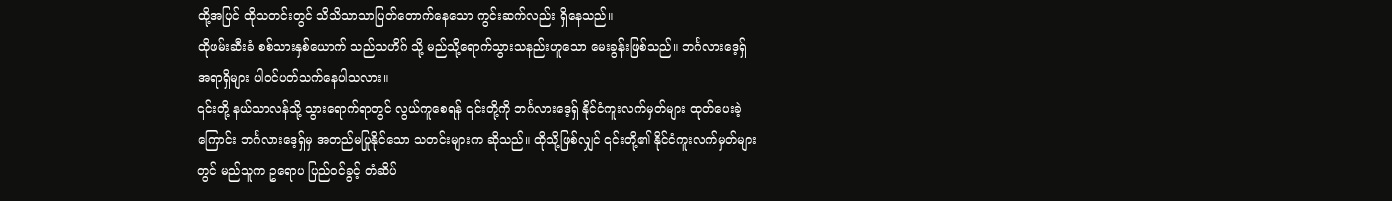ထို့အပြင် ထိုသတင်းတွင် သိသိသာသာပြတ်တောက်နေသော ကွင်းဆက်လည်း ရှိနေသည်။
ထိုဖမ်းဆီးခံ စစ်သားနှစ်ယောက် သည်သဟိဂ် သို့ မည်သို့ရောက်သွားသနည်းဟူသော မေးခွန်းဖြစ်သည်။ ဘင်္ဂလားဒေ့ရှ် အရာရှိများ ပါဝင်ပတ်သက်နေပါသလား။
၎င်းတို့ နယ်သာလန်သို့ သွားရောက်ရာတွင် လွယ်ကူစေရန် ၎င်းတို့ကို ဘင်္ဂလားဒေ့ရှ် နိုင်ငံကူးလက်မှတ်များ ထုတ်ပေးခဲ့ကြောင်း ဘင်္ဂလားဒေ့ရှ်မှ အတည်မပြုနိုင်သော သတင်းများက ဆိုသည်။ ထိုသို့ဖြစ်လျှင် ၎င်းတို့၏ နိုင်ငံကူးလက်မှတ်များတွင် မည်သူက ဥရောပ ပြည်ဝင်ခွင့် တံဆိပ်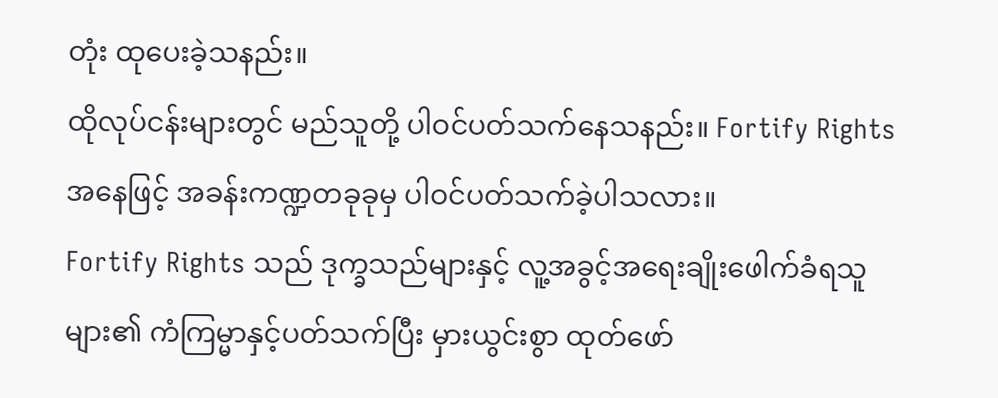တုံး ထုပေးခဲ့သနည်း။
ထိုလုပ်ငန်းများတွင် မည်သူတို့ ပါဝင်ပတ်သက်နေသနည်း။ Fortify Rights အနေဖြင့် အခန်းကဏ္ဍတခုခုမှ ပါဝင်ပတ်သက်ခဲ့ပါသလား။
Fortify Rights သည် ဒုက္ခသည်များနှင့် လူ့အခွင့်အရေးချိုးဖေါက်ခံရသူများ၏ ကံကြမ္မာနှင့်ပတ်သက်ပြီး မှားယွင်းစွာ ထုတ်ဖော်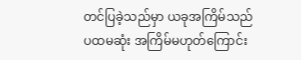တင်ပြခဲ့သည်မှာ ယခုအကြိမ်သည် ပထမဆုံး အကြိမ်မဟုတ်ကြောင်း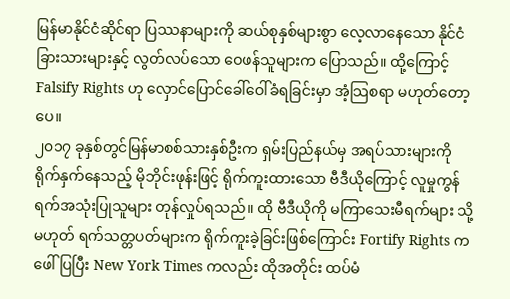မြန်မာနိုင်ငံဆိုင်ရာ ပြဿနာများကို ဆယ်စုနှစ်များစွာ လေ့လာနေသော နိုင်ငံခြားသားများနှင့် လွတ်လပ်သော ဝေဖန်သူများက ပြောသည်။ ထို့ကြောင့် Falsify Rights ဟု လှောင်ပြောင်ခေါ်ဝေါ်ခံရခြင်းမှာ အံ့သြစရာ မဟုတ်တော့ပေ။
၂၀၁၇ ခုနှစ်တွင်မြန်မာစစ်သားနှစ်ဦးက ရှမ်းပြည်နယ်မှ အရပ်သားများကို ရိုက်နှက်နေသည့် မိုဘိုင်းဖုန်းဖြင့် ရိုက်ကူးထားသော ဗီဒီယိုကြောင့် လူမှုကွန်ရက်အသုံးပြုသူများ တုန်လှုပ်ရသည်။ ထို ဗီဒီယိုကို မကြာသေးမီရက်များ သို့မဟုတ် ရက်သတ္တပတ်များက ရိုက်ကူးခဲ့ခြင်းဖြစ်ကြောင်း Fortify Rights ကဖေါ်ပြပြီး New York Times ကလည်း ထိုအတိုင်း ထပ်မံ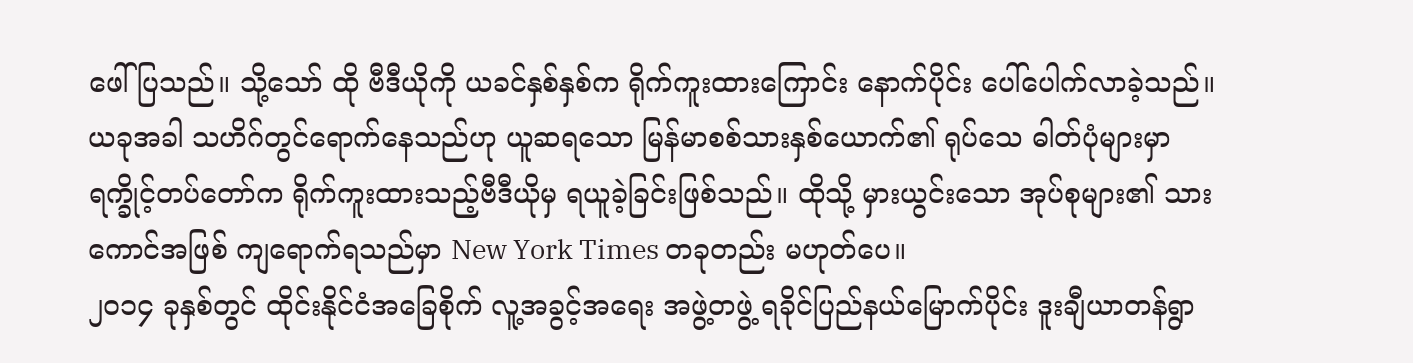ဖေါ်ပြသည်။ သို့သော် ထို ဗီဒီယိုကို ယခင်နှစ်နှစ်က ရိုက်ကူးထားကြောင်း နောက်ပိုင်း ပေါ်ပေါက်လာခဲ့သည်။
ယခုအခါ သဟိဂ်တွင်ရောက်နေသည်ဟု ယူဆရသော မြန်မာစစ်သားနှစ်ယောက်၏ ရုပ်သေ ဓါတ်ပုံများမှာ ရက္ခိုင့်တပ်တော်က ရိုက်ကူးထားသည့်ဗီဒီယိုမှ ရယူခဲ့ခြင်းဖြစ်သည်။ ထိုသို့ မှားယွင်းသော အုပ်စုများ၏ သားကောင်အဖြစ် ကျရောက်ရသည်မှာ New York Times တခုတည်း မဟုတ်ပေ။
၂၀၁၄ ခုနှစ်တွင် ထိုင်းနိုင်ငံအခြေစိုက် လူ့အခွင့်အရေး အဖွဲ့တဖွဲ့ ရခိုင်ပြည်နယ်မြောက်ပိုင်း ဒူးချီယာတန်ရွာ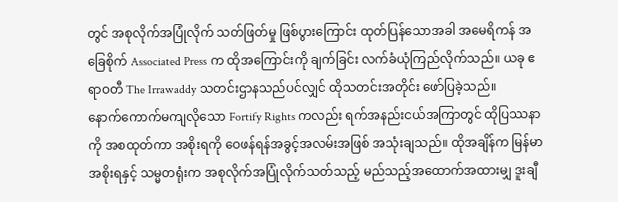တွင် အစုလိုက်အပြုံလိုက် သတ်ဖြတ်မှု ဖြစ်ပွားကြောင်း ထုတ်ပြန်သောအခါ အမေရိကန် အခြေစိုက် Associated Press က ထိုအကြောင်းကို ချက်ခြင်း လက်ခံယုံကြည်လိုက်သည်။ ယခု ဧရာဝတီ The Irrawaddy သတင်းဌာနသည်ပင်လျှင် ထိုသတင်းအတိုင်း ဖော်ပြခဲ့သည်။
နောက်ကောက်မကျလိုသော Fortify Rights ကလည်း ရက်အနည်းငယ်အကြာတွင် ထိုပြဿနာကို အစထုတ်ကာ အစိုးရကို ဝေဖန်ရန်အခွင့်အလမ်းအဖြစ် အသုံးချသည်။ ထိုအချိန်က မြန်မာအစိုးရနှင့် သမ္မတရုံးက အစုလိုက်အပြုံလိုက်သတ်သည့် မည်သည့်အထောက်အထားမျှ ဒူးချီ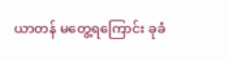ယာတန် မတွေ့ရကြောင်း ခုခံ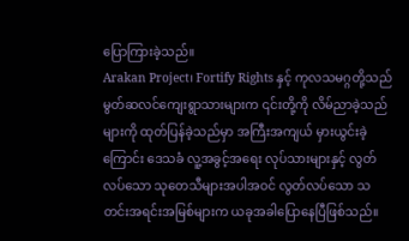ပြောကြားခဲ့သည်။
Arakan Project၊ Fortify Rights နှင့် ကုလသမဂ္ဂတို့သည် မွတ်ဆလင်ကျေးရွာသားများက ၎င်းတို့ကို လိမ်ညာခဲ့သည်များကို ထုတ်ပြန်ခဲ့သည်မှာ အကြီးအကျယ် မှားယွင်းခဲ့ကြောင်း ဒေသခံ လူ့အခွင့်အရေး လုပ်သားများနှင့် လွတ်လပ်သော သုတေသီများအပါအဝင် လွတ်လပ်သော သတင်းအရင်းအမြစ်များက ယခုအခါပြောနေပြီဖြစ်သည်။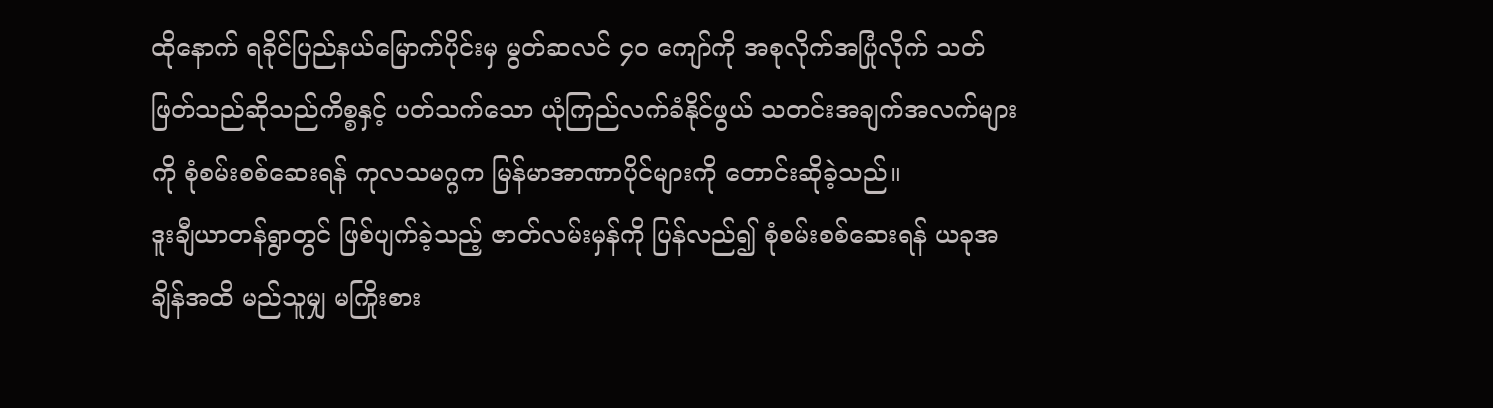ထိုနောက် ရခိုင်ပြည်နယ်မြောက်ပိုင်းမှ မွတ်ဆလင် ၄၀ ကျော်ကို အစုလိုက်အပြုံလိုက် သတ်ဖြတ်သည်ဆိုသည်ကိစ္စနှင့် ပတ်သက်သော ယုံကြည်လက်ခံနိုင်ဖွယ် သတင်းအချက်အလက်များကို စုံစမ်းစစ်ဆေးရန် ကုလသမဂ္ဂက မြန်မာအာဏာပိုင်များကို တောင်းဆိုခဲ့သည်။
ဒူးချီယာတန်ရွာတွင် ဖြစ်ပျက်ခဲ့သည့် ဇာတ်လမ်းမှန်ကို ပြန်လည်၍ စုံစမ်းစစ်ဆေးရန် ယခုအချိန်အထိ မည်သူမျှ မကြိုးစား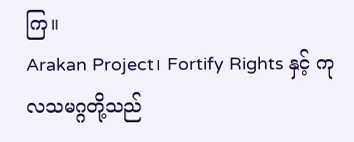ကြ။
Arakan Project၊ Fortify Rights နှင့် ကုလသမဂ္ဂတို့သည်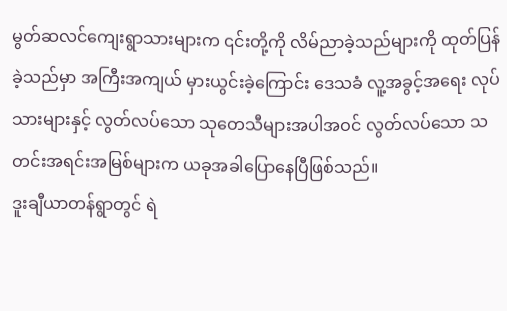မွတ်ဆလင်ကျေးရွာသားများက ၎င်းတို့ကို လိမ်ညာခဲ့သည်များကို ထုတ်ပြန်ခဲ့သည်မှာ အကြီးအကျယ် မှားယွင်းခဲ့ကြောင်း ဒေသခံ လူ့အခွင့်အရေး လုပ်သားများနှင့် လွတ်လပ်သော သုတေသီများအပါအဝင် လွတ်လပ်သော သတင်းအရင်းအမြစ်များက ယခုအခါပြောနေပြီဖြစ်သည်။
ဒူးချီယာတန်ရွာတွင် ရဲ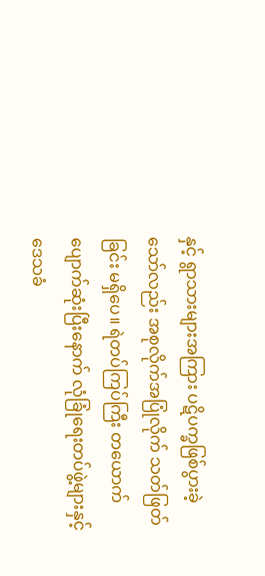နှင့် ရွာသားများအကြား ပဋိပက္ခဖြစ်ပွားခဲ့သော်လည်း အစုလိုက်အပြုံလိုက် သတ်ဖြတ်ခြင်း မရှိပေ။ ရဲတပ်ကြပ်ကြီး တယောက်ပျောက်ဆုံးပြီးနောက် လုံခြုံရေးတပ်ဖွဲ့များနှင့် ဒေသခံ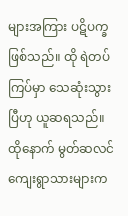များအကြား ပဋိပက္ခဖြစ်သည်။ ထို ရဲတပ်ကြပ်မှာ သေဆုံးသွားပြီဟု ယူဆရသည်။ ထိုနောက် မွတ်ဆလင်ကျေးရွာသားများက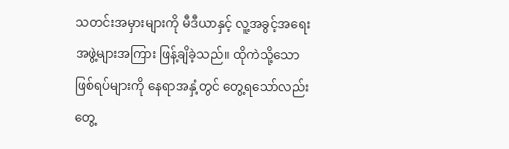သတင်းအမှားများကို မီဒီယာနှင့် လူ့အခွင့်အရေး အဖွဲ့များအကြား ဖြန့်ချိခဲ့သည်။ ထိုကဲသို့သော ဖြစ်ရပ်များကို နေရာအနှံ့တွင် တွေ့ရသော်လည်း တွေ့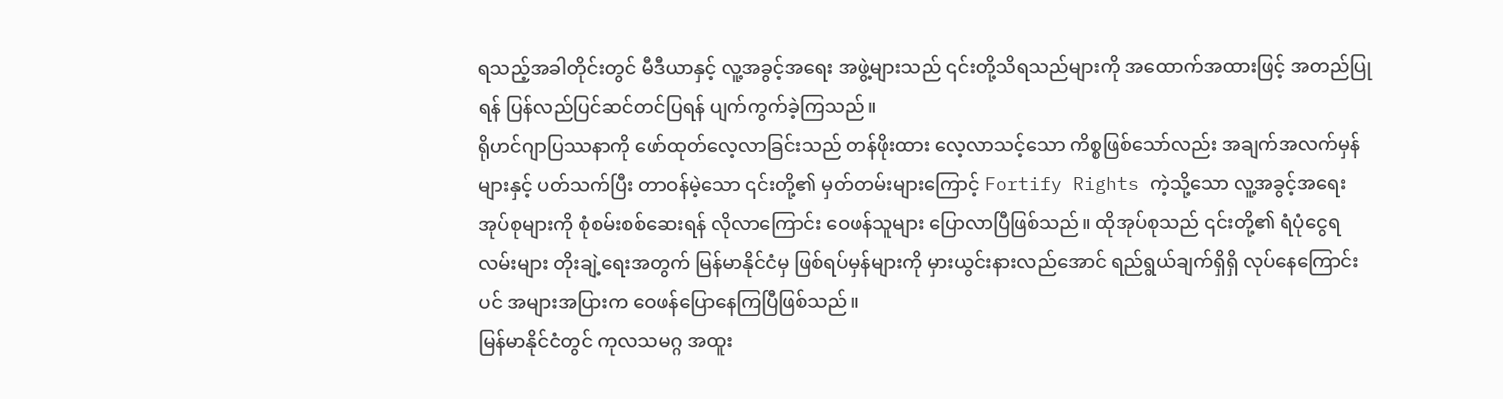ရသည့်အခါတိုင်းတွင် မီဒီယာနှင့် လူ့အခွင့်အရေး အဖွဲ့များသည် ၎င်းတို့သိရသည်များကို အထောက်အထားဖြင့် အတည်ပြုရန် ပြန်လည်ပြင်ဆင်တင်ပြရန် ပျက်ကွက်ခဲ့ကြသည်။
ရိုဟင်ဂျာပြဿနာကို ဖော်ထုတ်လေ့လာခြင်းသည် တန်ဖိုးထား လေ့လာသင့်သော ကိစ္စဖြစ်သော်လည်း အချက်အလက်မှန်များနှင့် ပတ်သက်ပြီး တာဝန်မဲ့သော ၎င်းတို့၏ မှတ်တမ်းများကြောင့် Fortify Rights ကဲ့သို့သော လူ့အခွင့်အရေး အုပ်စုများကို စုံစမ်းစစ်ဆေးရန် လိုလာကြောင်း ဝေဖန်သူများ ပြောလာပြီဖြစ်သည်။ ထိုအုပ်စုသည် ၎င်းတို့၏ ရံပုံငွေရလမ်းများ တိုးချဲ့ရေးအတွက် မြန်မာနိုင်ငံမှ ဖြစ်ရပ်မှန်များကို မှားယွင်းနားလည်အောင် ရည်ရွယ်ချက်ရှိရှိ လုပ်နေကြောင်းပင် အများအပြားက ဝေဖန်ပြောနေကြပြီဖြစ်သည်။
မြန်မာနိုင်ငံတွင် ကုလသမဂ္ဂ အထူး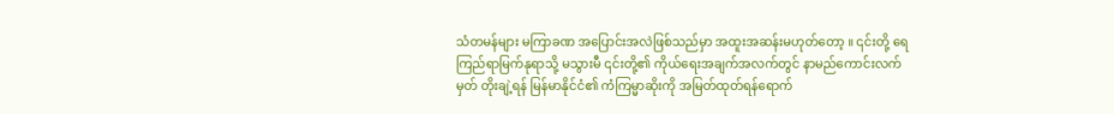သံတမန်များ မကြာခဏ အပြောင်းအလဲဖြစ်သည်မှာ အထူးအဆန်းမဟုတ်တော့ ။ ၎င်းတို့ ရေကြည်ရာမြက်နုရာသို့ မသွားမီ ၎င်းတို့၏ ကိုယ်ရေးအချက်အလက်တွင် နာမည်ကောင်းလက်မှတ် တိုးချဲ့ရန် မြန်မာနိုင်ငံ၏ ကံကြမ္မာဆိုးကို အမြတ်ထုတ်ရန်ရောက်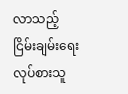လာသည့် ငြိမ်းချမ်းရေးလုပ်စားသူ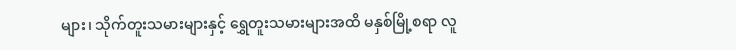များ၊ သိုက်တူးသမားများနှင့် ရွှေတူးသမားများအထိ မနှစ်မြို့စရာ လူ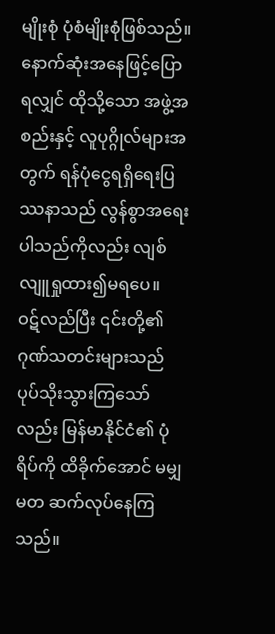မျိုးစုံ ပုံစံမျိုးစုံဖြစ်သည်။
နောက်ဆုံးအနေဖြင့်ပြောရလျှင် ထိုသို့သော အဖွဲ့အစည်းနှင့် လူပုဂ္ဂိုလ်များအတွက် ရန်ပုံငွေရရှိရေးပြဿနာသည် လွန်စွာအရေးပါသည်ကိုလည်း လျစ်လျူရှုထား၍မရပေ။
ဝဋ်လည်ပြီး ၎င်းတို့၏ ဂုဏ်သတင်းများသည် ပုပ်သိုးသွားကြသော်လည်း မြန်မာနိုင်ငံ၏ ပုံရိပ်ကို ထိခိုက်အောင် မမျှမတ ဆက်လုပ်နေကြသည်။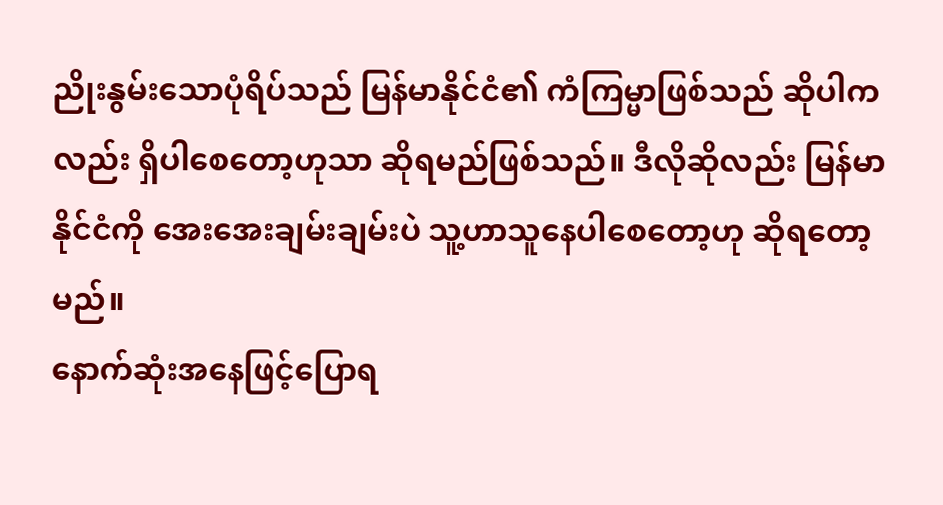ညိုးနွမ်းသောပုံရိပ်သည် မြန်မာနိုင်ငံ၏ ကံကြမ္မာဖြစ်သည် ဆိုပါကလည်း ရှိပါစေတော့ဟုသာ ဆိုရမည်ဖြစ်သည်။ ဒီလိုဆိုလည်း မြန်မာနိုင်ငံကို အေးအေးချမ်းချမ်းပဲ သူ့ဟာသူနေပါစေတော့ဟု ဆိုရတော့မည်။
နောက်ဆုံးအနေဖြင့်ပြောရ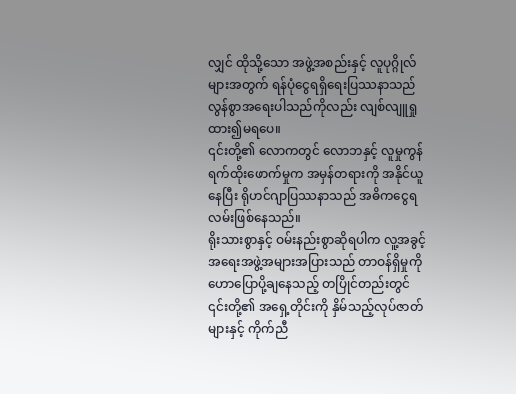လျှင် ထိုသို့သော အဖွဲ့အစည်းနှင့် လူပုဂ္ဂိုလ်များအတွက် ရန်ပုံငွေရရှိရေးပြဿနာသည် လွန်စွာအရေးပါသည်ကိုလည်း လျစ်လျူရှုထား၍မရပေ။
၎င်းတို့၏ လောကတွင် လောဘနှင့် လူမှုကွန်ရက်ထိုးဖောက်မှုက အမှန်တရားကို အနိုင်ယူနေပြီး ရိုဟင်ဂျာပြဿနာသည် အဓိကငွေရလမ်းဖြစ်နေသည်။
ရိုးသားစွာနှင့် ဝမ်းနည်းစွာဆိုရပါက လူ့အခွင့်အရေးအဖွဲ့အများအပြားသည် တာဝန်ရှိမှုကို ဟောပြောပို့ချနေသည့် တပြိုင်တည်းတွင် ၎င်းတို့၏ အရှေ့တိုင်းကို နှိမ်သည့်လုပ်ဇာတ်များနှင့် ကိုက်ညီ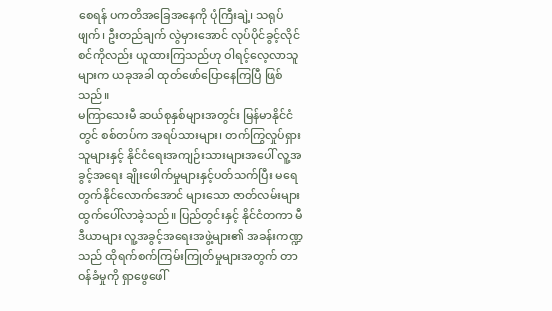စေရန် ပကတိအခြေအနေကို ပုံကြီးချဲ့၊ သရုပ်ဖျက်၊ ဦးတည်ချက် လွဲမှားအောင် လုပ်ပိုင်ခွင့်လိုင်စင်ကိုလည်း ယူထားကြသည်ဟု ဝါရင့်လေ့လာသူများက ယခုအခါ ထုတ်ဖော်ပြောနေကြပြီ ဖြစ်သည်။
မကြာသေးမီ ဆယ်စုနှစ်များအတွင်း မြန်မာနိုင်ငံတွင် စစ်တပ်က အရပ်သားများ၊ တက်ကြွလှုပ်ရှားသူများနှင့် နိုင်ငံရေးအကျဉ်းသားများအပေါ် လူ့အခွင့်အရေး ချိုးဖေါက်မှုများနှင့်ပတ်သက်ပြီး မရေတွက်နိုင်လောက်အောင် များသော ဇာတ်လမ်းများ ထွက်ပေါ်လာခဲ့သည်။ ပြည်တွင်းနှင့် နိုင်ငံတကာ မီဒီယာများ လူ့အခွင့်အရေးအဖွဲ့များ၏ အခန်းကဏ္ဍသည် ထိုရက်စက်ကြမ်းကြုတ်မှုများအတွက် တာဝန်ခံမှုကို ရှာဖွေဖေါ်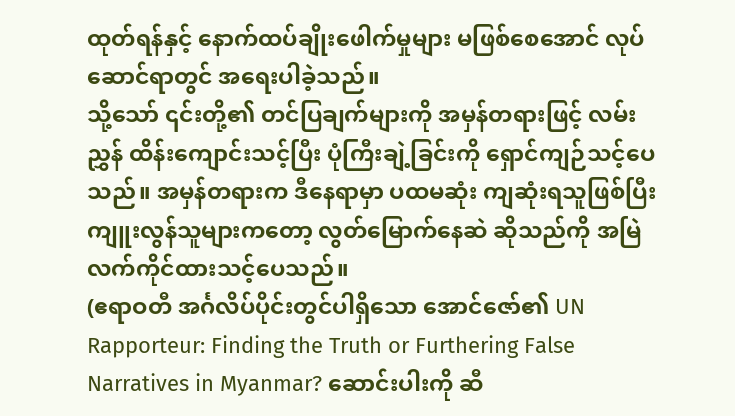ထုတ်ရန်နှင့် နောက်ထပ်ချိုးဖေါက်မှုများ မဖြစ်စေအောင် လုပ်ဆောင်ရာတွင် အရေးပါခဲ့သည်။
သို့သော် ၎င်းတို့၏ တင်ပြချက်များကို အမှန်တရားဖြင့် လမ်းညွှန် ထိန်းကျောင်းသင့်ပြီး ပုံကြီးချဲ့ခြင်းကို ရှောင်ကျဉ်သင့်ပေသည်။ အမှန်တရားက ဒီနေရာမှာ ပထမဆုံး ကျဆုံးရသူဖြစ်ပြီး ကျူးလွန်သူများကတော့ လွတ်မြောက်နေဆဲ ဆိုသည်ကို အမြဲလက်ကိုင်ထားသင့်ပေသည်။
(ဧရာဝတီ အင်္ဂလိပ်ပိုင်းတွင်ပါရှိသော အောင်ဇော်၏ UN Rapporteur: Finding the Truth or Furthering False Narratives in Myanmar? ဆောင်းပါးကို ဆီ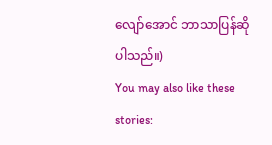လျော်အောင် ဘာသာပြန်ဆိုပါသည်။)
You may also like these stories: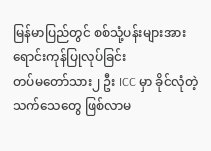မြန်မာပြည်တွင် စစ်သုံ့ပန်းများအား ရောင်းကုန်ပြုလုပ်ခြင်း
တပ်မတော်သား၂ ဦး ICC မှာ ခိုင်လုံတဲ့ သက်သေတွေ ဖြစ်လာမ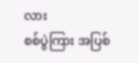လား
စစ်ပွဲကြား အပြစ်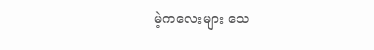မဲ့ကလေးများ သေ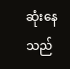ဆုံးနေသည်